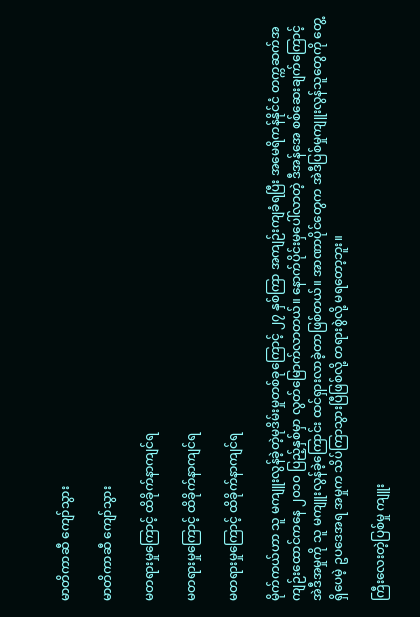မာတိကာဆီ ကျော်သွား

မာတိကာဆီ ကျော်သွား

မတရားမှုကြောင့် ထိခိုက်နာကျင်ရ

မတရားမှုကြောင့် ထိခိုက်နာကျင်ရ

မတရားမှုကြောင့် ထိခိုက်နာကျင်ရ

မိုက်ကယ်ဟာ သူ မကျူးလွန်ခဲ့တဲ့မုဒိမ်းမှုတစ်ခုကြောင့် ၂၇ နှစ်ကြာ အကျဉ်းကျခံရပြီး အမေရိကန်နိုင်ငံ တက္ကဆက်အကျဉ်းထောင်ကနေ ၂၀၁၀ ပြည့်နှစ်မှာ လွတ်မြောက်လာတယ်။ နောက်ပိုင်းမှပေါ်လာတဲ့ ဒီအန်အေ စစ်ဆေးချက်ကြောင့် အဲဒီအမှုကို သူ မကျူးလွန်ခဲ့ကြောင်း ထင်ရှားလာခဲ့တာဖြစ်တယ်။ အာဏာပိုင်တွေက အဲဒီပြစ်မှုကျူးလွန်သူတွေကို တွေ့ရှိပေမဲ့ ဥပဒေအရ အမှုက သိပ်ကြာသွားပြီဖြစ်လို့ တရားစွဲလို့ မရတော့ဘူး။

ကြီးလေးတဲ့ပြစ်မှု ကျူး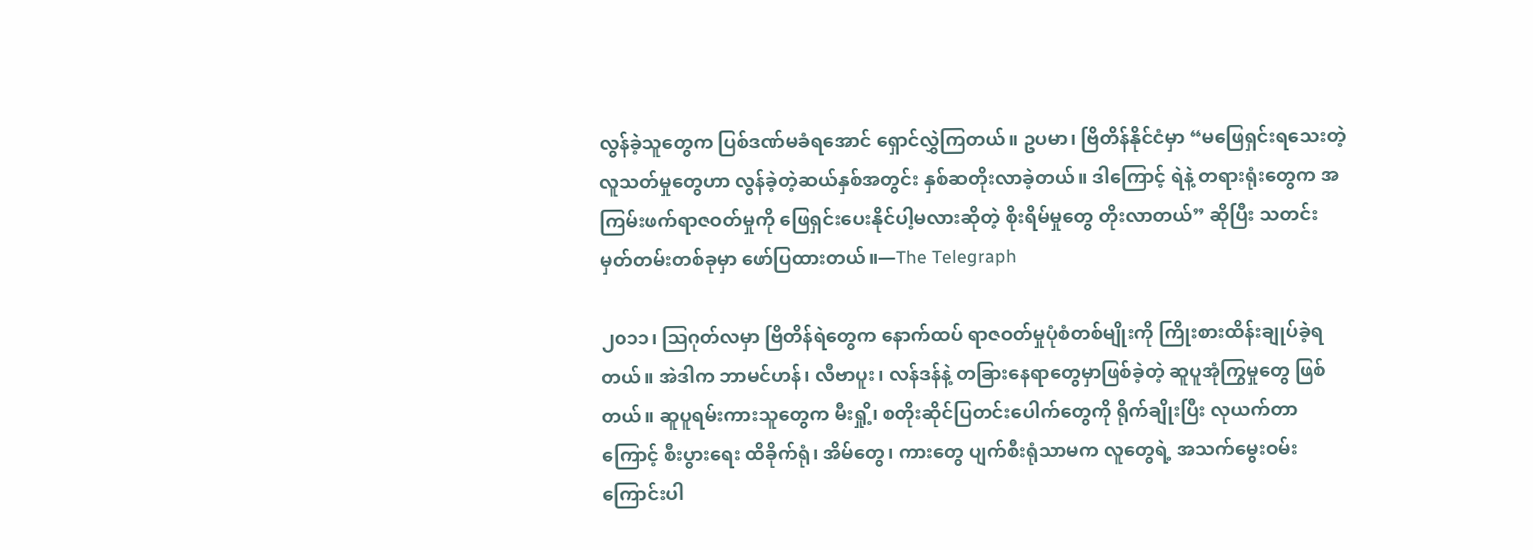လွန်ခဲ့သူတွေက ပြစ်ဒဏ်မခံရအောင် ရှောင်လွှဲကြတယ်။ ဥပမာ၊ ဗြိတိန်နိုင်ငံမှာ “မဖြေရှင်းရသေးတဲ့ လူသတ်မှုတွေဟာ လွန်ခဲ့တဲ့ဆယ်နှစ်အတွင်း နှစ်ဆတိုးလာခဲ့တယ်။ ဒါကြောင့် ရဲနဲ့ တရားရုံးတွေက အကြမ်းဖက်ရာဇဝတ်မှုကို ဖြေရှင်းပေးနိုင်ပါ့မလားဆိုတဲ့ စိုးရိမ်မှုတွေ တိုးလာတယ်” ဆိုပြီး သတင်းမှတ်တမ်းတစ်ခုမှာ ဖော်ပြထားတယ်။—The Telegraph

၂၀၁၁၊ ဩဂုတ်လမှာ ဗြိတိန်ရဲတွေက နောက်ထပ် ရာဇဝတ်မှုပုံစံတစ်မျိုးကို ကြိုးစားထိန်းချုပ်ခဲ့ရတယ်။ အဲဒါက ဘာမင်ဟန်၊ လီဗာပူး၊ လန်ဒန်နဲ့ တခြားနေရာတွေမှာဖြစ်ခဲ့တဲ့ ဆူပူအုံကြွမှုတွေ ဖြစ်တယ်။ ဆူပူရမ်းကားသူတွေက မီးရှို့၊ စတိုးဆိုင်ပြတင်းပေါက်တွေကို ရိုက်ချိုးပြီး လုယက်တာကြောင့် စီးပွားရေး ထိခိုက်ရုံ၊ အိမ်တွေ၊ ကားတွေ ပျက်စီးရုံသာမက လူတွေရဲ့ အသက်မွေးဝမ်းကြောင်းပါ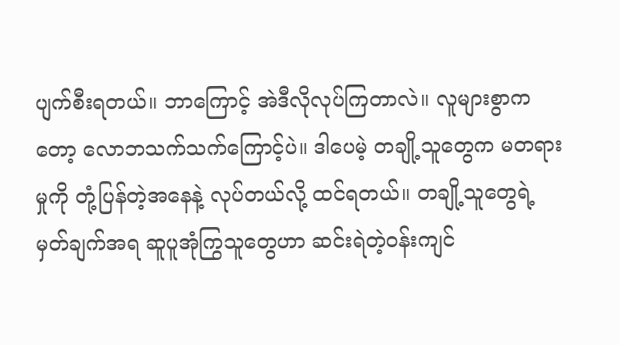ပျက်စီးရတယ်။ ဘာကြောင့် အဲဒီလိုလုပ်ကြတာလဲ။ လူများစွာကတော့ လောဘသက်သက်ကြောင့်ပဲ။ ဒါပေမဲ့ တချို့သူတွေက မတရားမှုကို တုံ့ပြန်တဲ့အနေနဲ့ လုပ်တယ်လို့ ထင်ရတယ်။ တချို့သူတွေရဲ့ မှတ်ချက်အရ ဆူပူအုံကြွသူတွေဟာ ဆင်းရဲတဲ့ဝန်းကျင်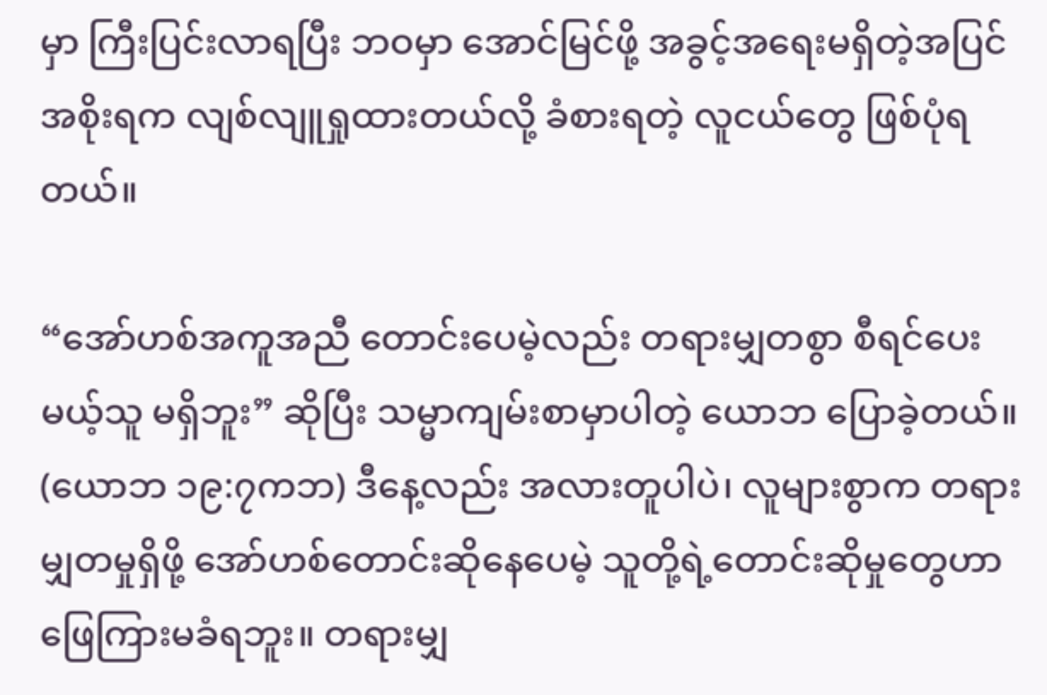မှာ ကြီးပြင်းလာရပြီး ဘဝမှာ အောင်မြင်ဖို့ အခွင့်အရေးမရှိတဲ့အပြင် အစိုးရက လျစ်လျူရှုထားတယ်လို့ ခံစားရတဲ့ လူငယ်တွေ ဖြစ်ပုံရတယ်။

“အော်ဟစ်အကူအညီ တောင်းပေမဲ့လည်း တရားမျှတစွာ စီရင်ပေးမယ့်သူ မရှိဘူး” ဆိုပြီး သမ္မာကျမ်းစာမှာပါတဲ့ ယောဘ ပြောခဲ့တယ်။ (ယောဘ ၁၉:၇ကဘ) ဒီနေ့လည်း အလားတူပါပဲ၊ လူများစွာက တရားမျှတမှုရှိဖို့ အော်ဟစ်တောင်းဆိုနေပေမဲ့ သူတို့ရဲ့တောင်းဆိုမှုတွေဟာ ဖြေကြားမခံရဘူး။ တရားမျှ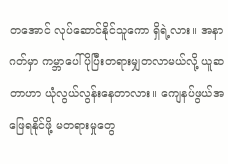တအောင် လုပ်ဆောင်နိုင်သူကော ရှိရဲ့လား။ အနာဂတ်မှာ ကမ္ဘာပေါ် ပိုပြီးတရားမျှတလာမယ်လို့ ယူဆတာဟာ ယုံလွယ်လွန်းနေတာလား။ ကျေနပ်ဖွယ်အဖြေရနိုင်ဖို့ မတရားမှုတွေ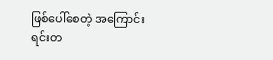ဖြစ်ပေါ်စေတဲ့ အကြောင်းရင်းတ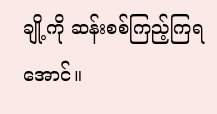ချို့ကို ဆန်းစစ်ကြည့်ကြရအောင်။